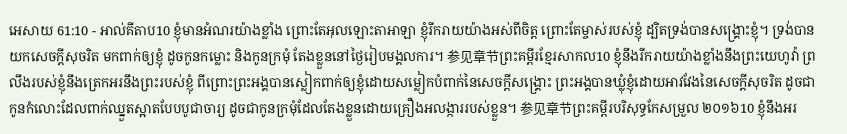អេសាយ 61:10 - អាល់គីតាប10 ខ្ញុំមានអំណរយ៉ាងខ្លាំង ព្រោះតែអុលឡោះតាអាឡា ខ្ញុំរីករាយយ៉ាងអស់ពីចិត្ត ព្រោះតែម្ចាស់របស់ខ្ញុំ ដ្បិតទ្រង់បានសង្គ្រោះខ្ញុំ។ ទ្រង់បានយកសេចក្ដីសុចរិត មកពាក់ឲ្យខ្ញុំ ដូចកូនកម្លោះ និងកូនក្រមុំ តែងខ្លួននៅថ្ងៃរៀបមង្គលការ។ 参见章节ព្រះគម្ពីរខ្មែរសាកល10 ខ្ញុំនឹងរីករាយយ៉ាងខ្លាំងនឹងព្រះយេហូវ៉ា ព្រលឹងរបស់ខ្ញុំនឹងត្រេកអរនឹងព្រះរបស់ខ្ញុំ ពីព្រោះព្រះអង្គបានស្លៀកពាក់ឲ្យខ្ញុំដោយសម្លៀកបំពាក់នៃសេចក្ដីសង្គ្រោះ ព្រះអង្គបានឃ្លុំខ្ញុំដោយអាវវែងនៃសេចក្ដីសុចរិត ដូចជាកូនកំលោះដែលពាក់ឈ្នួតស្អាតបែបបូជាចារ្យ ដូចជាកូនក្រមុំដែលតែងខ្លួនដោយគ្រឿងអលង្ការរបស់ខ្លួន។ 参见章节ព្រះគម្ពីរបរិសុទ្ធកែសម្រួល ២០១៦10 ខ្ញុំនឹងអរ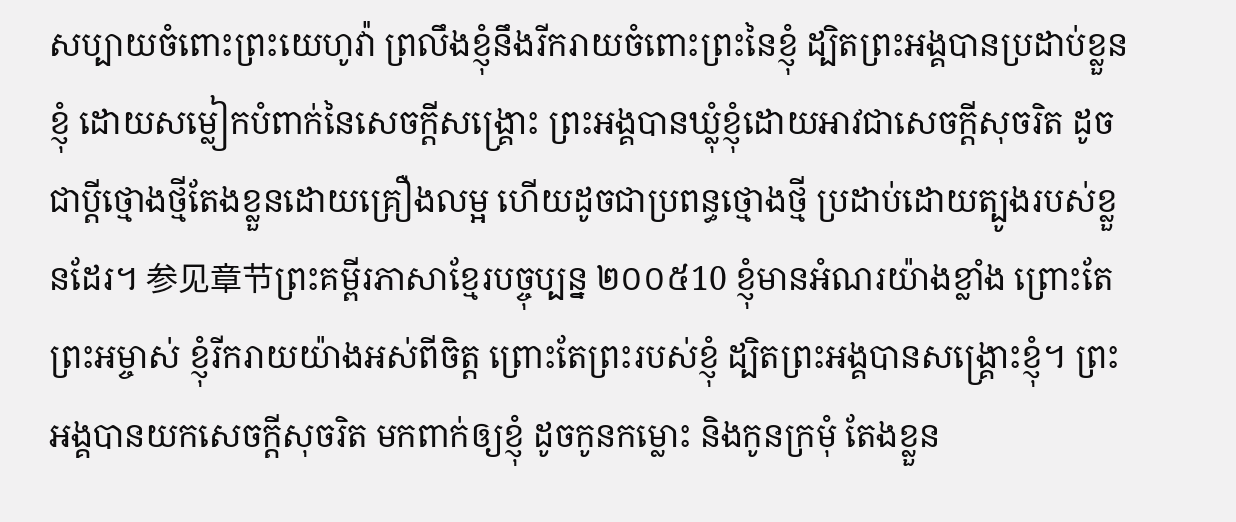សប្បាយចំពោះព្រះយេហូវ៉ា ព្រលឹងខ្ញុំនឹងរីករាយចំពោះព្រះនៃខ្ញុំ ដ្បិតព្រះអង្គបានប្រដាប់ខ្លួនខ្ញុំ ដោយសម្លៀកបំពាក់នៃសេចក្ដីសង្គ្រោះ ព្រះអង្គបានឃ្លុំខ្ញុំដោយអាវជាសេចក្ដីសុចរិត ដូចជាប្តីថ្មោងថ្មីតែងខ្លួនដោយគ្រឿងលម្អ ហើយដូចជាប្រពន្ធថ្មោងថ្មី ប្រដាប់ដោយត្បូងរបស់ខ្លួនដែរ។ 参见章节ព្រះគម្ពីរភាសាខ្មែរបច្ចុប្បន្ន ២០០៥10 ខ្ញុំមានអំណរយ៉ាងខ្លាំង ព្រោះតែព្រះអម្ចាស់ ខ្ញុំរីករាយយ៉ាងអស់ពីចិត្ត ព្រោះតែព្រះរបស់ខ្ញុំ ដ្បិតព្រះអង្គបានសង្គ្រោះខ្ញុំ។ ព្រះអង្គបានយកសេចក្ដីសុចរិត មកពាក់ឲ្យខ្ញុំ ដូចកូនកម្លោះ និងកូនក្រមុំ តែងខ្លួន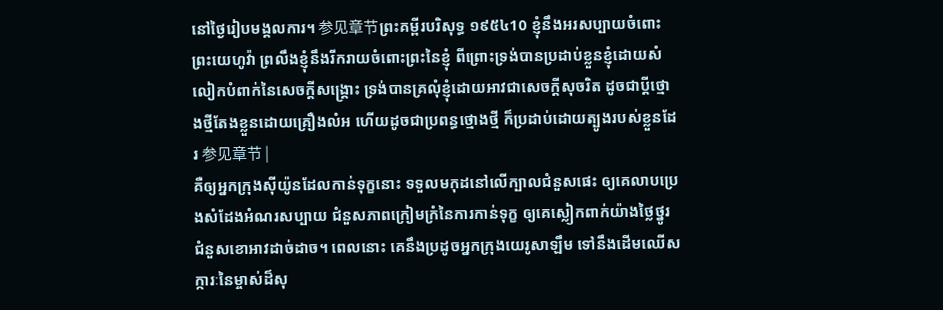នៅថ្ងៃរៀបមង្គលការ។ 参见章节ព្រះគម្ពីរបរិសុទ្ធ ១៩៥៤10 ខ្ញុំនឹងអរសប្បាយចំពោះព្រះយេហូវ៉ា ព្រលឹងខ្ញុំនឹងរីករាយចំពោះព្រះនៃខ្ញុំ ពីព្រោះទ្រង់បានប្រដាប់ខ្លួនខ្ញុំដោយសំលៀកបំពាក់នៃសេចក្ដីសង្គ្រោះ ទ្រង់បានគ្រលុំខ្ញុំដោយអាវជាសេចក្ដីសុចរិត ដូចជាប្ដីថ្មោងថ្មីតែងខ្លួនដោយគ្រឿងលំអ ហើយដូចជាប្រពន្ធថ្មោងថ្មី ក៏ប្រដាប់ដោយត្បូងរបស់ខ្លួនដែរ 参见章节 |
គឺឲ្យអ្នកក្រុងស៊ីយ៉ូនដែលកាន់ទុក្ខនោះ ទទួលមកុដនៅលើក្បាលជំនួសផេះ ឲ្យគេលាបប្រេងសំដែងអំណរសប្បាយ ជំនួសភាពក្រៀមក្រំនៃការកាន់ទុក្ខ ឲ្យគេស្លៀកពាក់យ៉ាងថ្លៃថ្នូរ ជំនួសខោអាវដាច់ដាច។ ពេលនោះ គេនឹងប្រដូចអ្នកក្រុងយេរូសាឡឹម ទៅនឹងដើមឈើសក្ការៈនៃម្ចាស់ដ៏សុ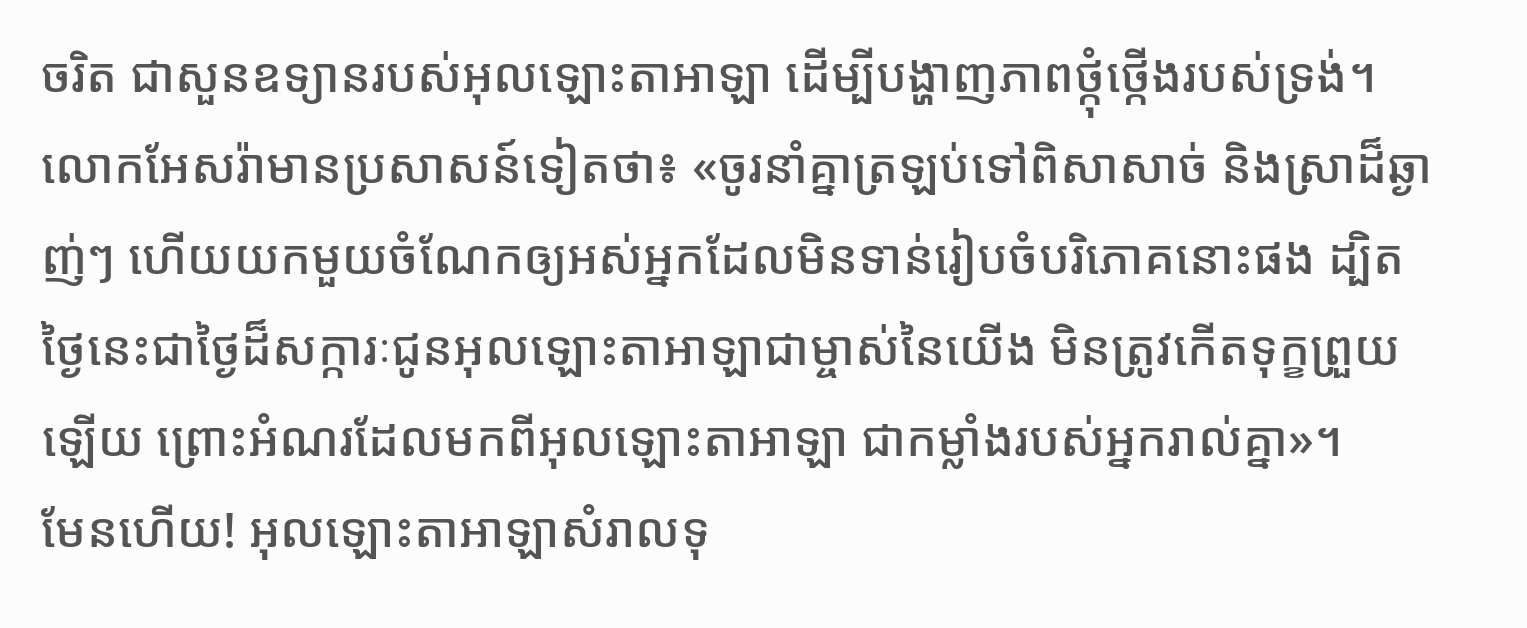ចរិត ជាសួនឧទ្យានរបស់អុលឡោះតាអាឡា ដើម្បីបង្ហាញភាពថ្កុំថ្កើងរបស់ទ្រង់។
លោកអែសរ៉ាមានប្រសាសន៍ទៀតថា៖ «ចូរនាំគ្នាត្រឡប់ទៅពិសាសាច់ និងស្រាដ៏ឆ្ងាញ់ៗ ហើយយកមួយចំណែកឲ្យអស់អ្នកដែលមិនទាន់រៀបចំបរិភោគនោះផង ដ្បិតថ្ងៃនេះជាថ្ងៃដ៏សក្ការៈជូនអុលឡោះតាអាឡាជាម្ចាស់នៃយើង មិនត្រូវកើតទុក្ខព្រួយឡើយ ព្រោះអំណរដែលមកពីអុលឡោះតាអាឡា ជាកម្លាំងរបស់អ្នករាល់គ្នា»។
មែនហើយ! អុលឡោះតាអាឡាសំរាលទុ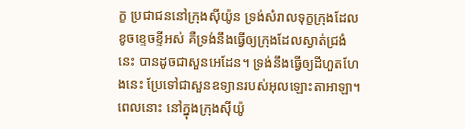ក្ខ ប្រជាជននៅក្រុងស៊ីយ៉ូន ទ្រង់សំរាលទុក្ខក្រុងដែលខូចខ្ទេចខ្ទីអស់ គឺទ្រង់នឹងធ្វើឲ្យក្រុងដែលស្ងាត់ជ្រងំនេះ បានដូចជាសួនអេដែន។ ទ្រង់នឹងធ្វើឲ្យដីហួតហែងនេះ ប្រែទៅជាសួនឧទ្យានរបស់អុលឡោះតាអាឡា។ ពេលនោះ នៅក្នុងក្រុងស៊ីយ៉ូ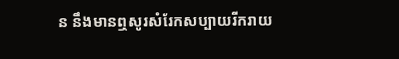ន នឹងមានឮសូរសំរែកសប្បាយរីករាយ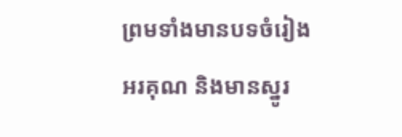ព្រមទាំងមានបទចំរៀងអរគុណ និងមានស្នូរ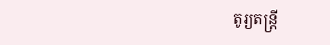តូរ្យតន្ត្រី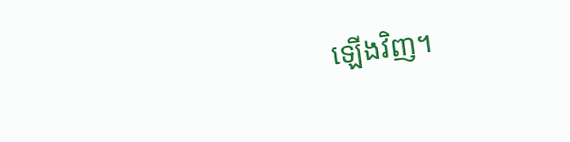ឡើងវិញ។